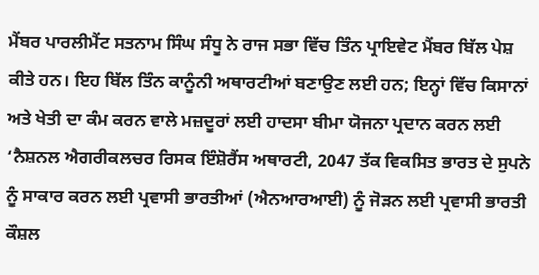ਮੈਂਬਰ ਪਾਰਲੀਮੈਂਟ ਸਤਨਾਮ ਸਿੰਘ ਸੰਧੂ ਨੇ ਰਾਜ ਸਭਾ ਵਿੱਚ ਤਿੰਨ ਪ੍ਰਾਇਵੇਟ ਮੈਂਬਰ ਬਿੱਲ ਪੇਸ਼ ਕੀਤੇ ਹਨ। ਇਹ ਬਿੱਲ ਤਿੰਨ ਕਾਨੂੰਨੀ ਅਥਾਰਟੀਆਂ ਬਣਾਉਣ ਲਈ ਹਨ; ਇਨ੍ਹਾਂ ਵਿੱਚ ਕਿਸਾਨਾਂ ਅਤੇ ਖੇਤੀ ਦਾ ਕੰਮ ਕਰਨ ਵਾਲੇ ਮਜ਼ਦੂਰਾਂ ਲਈ ਹਾਦਸਾ ਬੀਮਾ ਯੋਜਨਾ ਪ੍ਰਦਾਨ ਕਰਨ ਲਈ ‘ਨੈਸ਼ਨਲ ਐਗਰੀਕਲਚਰ ਰਿਸਕ ਇੰਸ਼ੋਰੈਂਸ ਅਥਾਰਟੀ, 2047 ਤੱਕ ਵਿਕਸਿਤ ਭਾਰਤ ਦੇ ਸੁਪਨੇ ਨੂੰ ਸਾਕਾਰ ਕਰਨ ਲਈ ਪ੍ਰਵਾਸੀ ਭਾਰਤੀਆਂ (ਐਨਆਰਆਈ) ਨੂੰ ਜੋੜਨ ਲਈ ਪ੍ਰਵਾਸੀ ਭਾਰਤੀ ਕੌਸ਼ਲ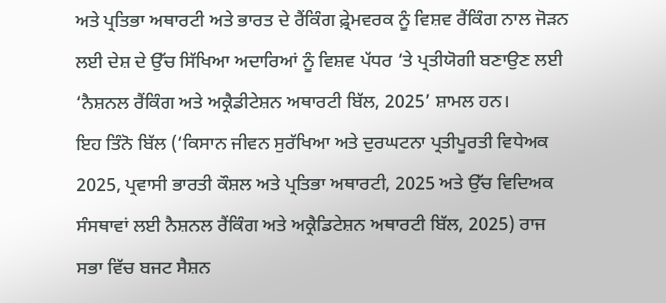ਅਤੇ ਪ੍ਰਤਿਭਾ ਅਥਾਰਟੀ ਅਤੇ ਭਾਰਤ ਦੇ ਰੈਂਕਿੰਗ ਫ਼੍ਰੇਮਵਰਕ ਨੂੰ ਵਿਸ਼ਵ ਰੈਂਕਿੰਗ ਨਾਲ ਜੋੜਨ ਲਈ ਦੇਸ਼ ਦੇ ਉੱਚ ਸਿੱਖਿਆ ਅਦਾਰਿਆਂ ਨੂੰ ਵਿਸ਼ਵ ਪੱਧਰ ‘ਤੇ ਪ੍ਰਤੀਯੋਗੀ ਬਣਾਉਣ ਲਈ ‘ਨੈਸ਼ਨਲ ਰੈਂਕਿੰਗ ਅਤੇ ਅਕ੍ਰੈਡੀਟੇਸ਼ਨ ਅਥਾਰਟੀ ਬਿੱਲ, 2025’ ਸ਼ਾਮਲ ਹਨ।
ਇਹ ਤਿੰਨੋ ਬਿੱਲ (‘ਕਿਸਾਨ ਜੀਵਨ ਸੁਰੱਖਿਆ ਅਤੇ ਦੁਰਘਟਨਾ ਪ੍ਰਤੀਪੂਰਤੀ ਵਿਧੇਅਕ 2025, ਪ੍ਰਵਾਸੀ ਭਾਰਤੀ ਕੌਸ਼ਲ ਅਤੇ ਪ੍ਰਤਿਭਾ ਅਥਾਰਟੀ, 2025 ਅਤੇ ਉੱਚ ਵਿਦਿਅਕ ਸੰਸਥਾਵਾਂ ਲਈ ਨੈਸ਼ਨਲ ਰੈਂਕਿੰਗ ਅਤੇ ਅਕ੍ਰੈਡਿਟੇਸ਼ਨ ਅਥਾਰਟੀ ਬਿੱਲ, 2025) ਰਾਜ ਸਭਾ ਵਿੱਚ ਬਜਟ ਸੈਸ਼ਨ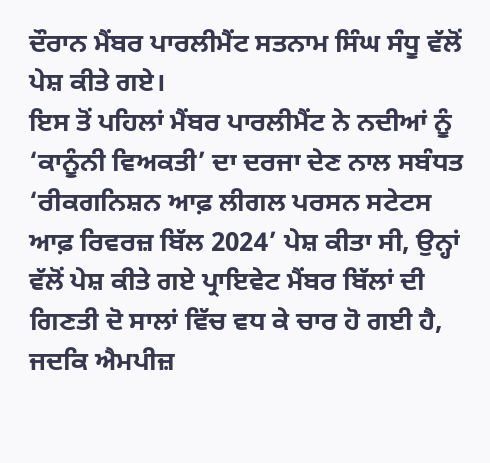ਦੌਰਾਨ ਮੈਂਬਰ ਪਾਰਲੀਮੈਂਟ ਸਤਨਾਮ ਸਿੰਘ ਸੰਧੂ ਵੱਲੋਂ ਪੇਸ਼ ਕੀਤੇ ਗਏ।
ਇਸ ਤੋਂ ਪਹਿਲਾਂ ਮੈਂਬਰ ਪਾਰਲੀਮੈਂਟ ਨੇ ਨਦੀਆਂ ਨੂੰ ‘ਕਾਨੂੰਨੀ ਵਿਅਕਤੀ’ ਦਾ ਦਰਜਾ ਦੇਣ ਨਾਲ ਸਬੰਧਤ ‘ਰੀਕਗਨਿਸ਼ਨ ਆਫ਼ ਲੀਗਲ ਪਰਸਨ ਸਟੇਟਸ ਆਫ਼ ਰਿਵਰਜ਼ ਬਿੱਲ 2024’ ਪੇਸ਼ ਕੀਤਾ ਸੀ, ਉਨ੍ਹਾਂ ਵੱਲੋਂ ਪੇਸ਼ ਕੀਤੇ ਗਏ ਪ੍ਰਾਇਵੇਟ ਮੈਂਬਰ ਬਿੱਲਾਂ ਦੀ ਗਿਣਤੀ ਦੋ ਸਾਲਾਂ ਵਿੱਚ ਵਧ ਕੇ ਚਾਰ ਹੋ ਗਈ ਹੈ, ਜਦਕਿ ਐਮਪੀਜ਼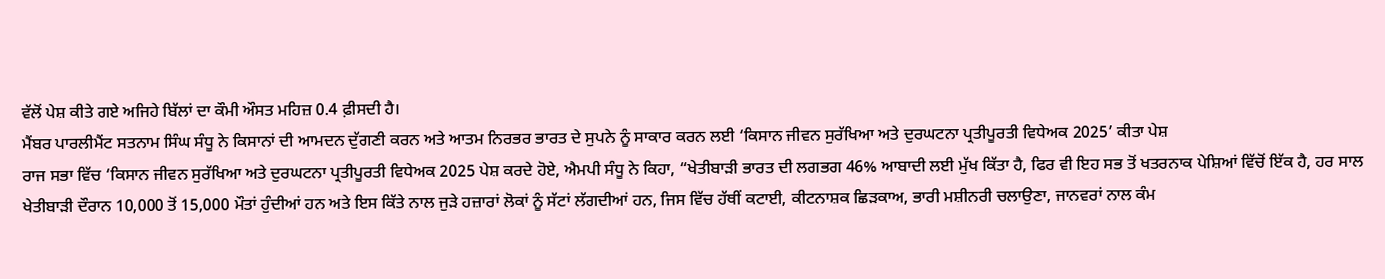ਵੱਲੋਂ ਪੇਸ਼ ਕੀਤੇ ਗਏ ਅਜਿਹੇ ਬਿੱਲਾਂ ਦਾ ਕੌਮੀ ਔਸਤ ਮਹਿਜ਼ 0.4 ਫ਼ੀਸਦੀ ਹੈ।
ਮੈਂਬਰ ਪਾਰਲੀਮੈਂਟ ਸਤਨਾਮ ਸਿੰਘ ਸੰਧੂ ਨੇ ਕਿਸਾਨਾਂ ਦੀ ਆਮਦਨ ਦੁੱਗਣੀ ਕਰਨ ਅਤੇ ਆਤਮ ਨਿਰਭਰ ਭਾਰਤ ਦੇ ਸੁਪਨੇ ਨੂੰ ਸਾਕਾਰ ਕਰਨ ਲਈ ‘ਕਿਸਾਨ ਜੀਵਨ ਸੁਰੱਖਿਆ ਅਤੇ ਦੁਰਘਟਨਾ ਪ੍ਰਤੀਪੂਰਤੀ ਵਿਧੇਅਕ 2025’ ਕੀਤਾ ਪੇਸ਼
ਰਾਜ ਸਭਾ ਵਿੱਚ ‘ਕਿਸਾਨ ਜੀਵਨ ਸੁਰੱਖਿਆ ਅਤੇ ਦੁਰਘਟਨਾ ਪ੍ਰਤੀਪੂਰਤੀ ਵਿਧੇਅਕ 2025 ਪੇਸ਼ ਕਰਦੇ ਹੋਏ, ਐਮਪੀ ਸੰਧੂ ਨੇ ਕਿਹਾ, “ਖੇਤੀਬਾੜੀ ਭਾਰਤ ਦੀ ਲਗਭਗ 46% ਆਬਾਦੀ ਲਈ ਮੁੱਖ ਕਿੱਤਾ ਹੈ, ਫਿਰ ਵੀ ਇਹ ਸਭ ਤੋਂ ਖਤਰਨਾਕ ਪੇਸ਼ਿਆਂ ਵਿੱਚੋਂ ਇੱਕ ਹੈ, ਹਰ ਸਾਲ ਖੇਤੀਬਾੜੀ ਦੌਰਾਨ 10,000 ਤੋਂ 15,000 ਮੌਤਾਂ ਹੁੰਦੀਆਂ ਹਨ ਅਤੇ ਇਸ ਕਿੱਤੇ ਨਾਲ ਜੁੜੇ ਹਜ਼ਾਰਾਂ ਲੋਕਾਂ ਨੂੰ ਸੱਟਾਂ ਲੱਗਦੀਆਂ ਹਨ, ਜਿਸ ਵਿੱਚ ਹੱਥੀਂ ਕਟਾਈ, ਕੀਟਨਾਸ਼ਕ ਛਿੜਕਾਅ, ਭਾਰੀ ਮਸ਼ੀਨਰੀ ਚਲਾਉਣਾ, ਜਾਨਵਰਾਂ ਨਾਲ ਕੰਮ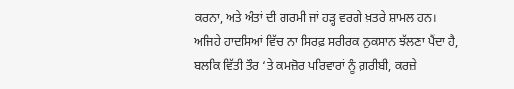ਕਰਨਾ, ਅਤੇ ਅੰਤਾਂ ਦੀ ਗਰਮੀ ਜਾਂ ਹੜ੍ਹ ਵਰਗੇ ਖ਼ਤਰੇ ਸ਼ਾਮਲ ਹਨ। ਅਜਿਹੇ ਹਾਦਸਿਆਂ ਵਿੱਚ ਨਾ ਸਿਰਫ਼ ਸਰੀਰਕ ਨੁਕਸਾਨ ਝੱਲਣਾ ਪੈਂਦਾ ਹੈ, ਬਲਕਿ ਵਿੱਤੀ ਤੌਰ ‘ਤੇ ਕਮਜ਼ੋਰ ਪਰਿਵਾਰਾਂ ਨੂੰ ਗ਼ਰੀਬੀ, ਕਰਜ਼ੇ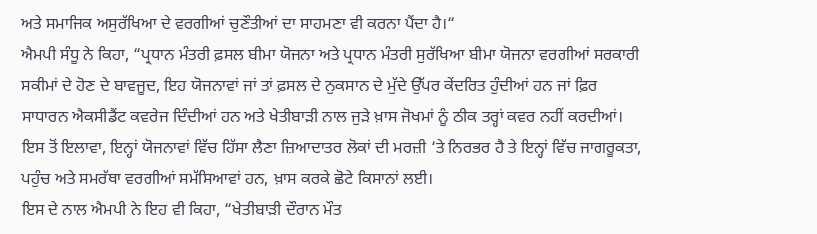ਅਤੇ ਸਮਾਜਿਕ ਅਸੁਰੱਖਿਆ ਦੇ ਵਰਗੀਆਂ ਚੁਣੌਤੀਆਂ ਦਾ ਸਾਹਮਣਾ ਵੀ ਕਰਨਾ ਪੈਂਦਾ ਹੈ।“
ਐਮਪੀ ਸੰਧੂ ਨੇ ਕਿਹਾ, “ਪ੍ਰਧਾਨ ਮੰਤਰੀ ਫ਼ਸਲ ਬੀਮਾ ਯੋਜਨਾ ਅਤੇ ਪ੍ਰਧਾਨ ਮੰਤਰੀ ਸੁਰੱਖਿਆ ਬੀਮਾ ਯੋਜਨਾ ਵਰਗੀਆਂ ਸਰਕਾਰੀ ਸਕੀਮਾਂ ਦੇ ਹੋਣ ਦੇ ਬਾਵਜੂਦ, ਇਹ ਯੋਜਨਾਵਾਂ ਜਾਂ ਤਾਂ ਫ਼ਸਲ ਦੇ ਨੁਕਸਾਨ ਦੇ ਮੁੱਦੇ ਉੱਪਰ ਕੇਂਦਰਿਤ ਹੁੰਦੀਆਂ ਹਨ ਜਾਂ ਫ਼ਿਰ ਸਾਧਾਰਨ ਐਕਸੀਡੈਂਟ ਕਵਰੇਜ ਦਿੰਦੀਆਂ ਹਨ ਅਤੇ ਖੇਤੀਬਾੜੀ ਨਾਲ ਜੁੜੇ ਖ਼ਾਸ ਜੋਖਮਾਂ ਨੂੰ ਠੀਕ ਤਰ੍ਹਾਂ ਕਵਰ ਨਹੀਂ ਕਰਦੀਆਂ। ਇਸ ਤੋਂ ਇਲਾਵਾ, ਇਨ੍ਹਾਂ ਯੋਜਨਾਵਾਂ ਵਿੱਚ ਹਿੱਸਾ ਲੈਣਾ ਜ਼ਿਆਦਾਤਰ ਲੋਕਾਂ ਦੀ ਮਰਜ਼ੀ ‘ਤੇ ਨਿਰਭਰ ਹੈ ਤੇ ਇਨ੍ਹਾਂ ਵਿੱਚ ਜਾਗਰੂਕਤਾ, ਪਹੁੰਚ ਅਤੇ ਸਮਰੱਥਾ ਵਰਗੀਆਂ ਸਮੱਸਿਆਵਾਂ ਹਨ, ਖ਼ਾਸ ਕਰਕੇ ਛੋਟੇ ਕਿਸਾਨਾਂ ਲਈ।
ਇਸ ਦੇ ਨਾਲ ਐਮਪੀ ਨੇ ਇਹ ਵੀ ਕਿਹਾ, “ਖੇਤੀਬਾੜੀ ਦੌਰਾਨ ਮੌਤ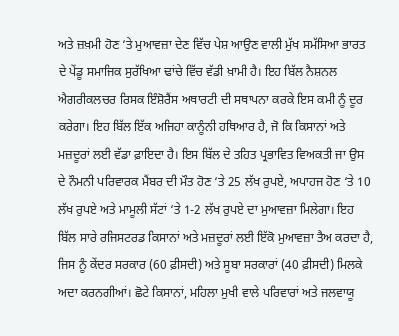ਅਤੇ ਜ਼ਖ਼ਮੀ ਹੋਣ ‘ਤੇ ਮੁਆਵਜ਼ਾ ਦੇਣ ਵਿੱਚ ਪੇਸ਼ ਆਉਣ ਵਾਲੀ ਮੁੱਖ ਸਮੱਸਿਆ ਭਾਰਤ ਦੇ ਪੇਂਡੂ ਸਮਾਜਿਕ ਸੁਰੱਖਿਆ ਢਾਂਚੇ ਵਿੱਚ ਵੱਡੀ ਖ਼ਾਮੀ ਹੈ। ਇਹ ਬਿੱਲ ਨੈਸ਼ਨਲ ਐਗਰੀਕਲਚਰ ਰਿਸਕ ਇੰਸ਼ੋਰੈਂਸ ਅਥਾਰਟੀ ਦੀ ਸਥਾਪਨਾ ਕਰਕੇ ਇਸ ਕਮੀ ਨੂੰ ਦੂਰ ਕਰੇਗਾ। ਇਹ ਬਿੱਲ ਇੱਕ ਅਜਿਹਾ ਕਾਨੂੰਨੀ ਹਥਿਆਰ ਹੈ, ਜੋ ਕਿ ਕਿਸਾਨਾਂ ਅਤੇ ਮਜ਼ਦੂਰਾਂ ਲਈ ਵੱਡਾ ਫ਼ਾਇਦਾ ਹੈ। ਇਸ ਬਿੱਲ ਦੇ ਤਹਿਤ ਪ੍ਰਭਾਵਿਤ ਵਿਅਕਤੀ ਜਾ ਉਸ ਦੇ ਨੌਮਨੀ ਪਰਿਵਾਰਕ ਮੈਂਬਰ ਦੀ ਮੌਤ ਹੋਣ ‘ਤੇ 25 ਲੱਖ ਰੁਪਏ, ਅਪਾਹਜ ਹੋਣ ‘ਤੇ 10 ਲੱਖ ਰੁਪਏ ਅਤੇ ਮਾਮੂਲੀ ਸੱਟਾਂ ‘ਤੇ 1-2 ਲੱਖ ਰੁਪਏ ਦਾ ਮੁਆਵਜ਼ਾ ਮਿਲੇਗਾ। ਇਹ ਬਿੱਲ ਸਾਰੇ ਰਜਿਸਟਰਡ ਕਿਸਾਨਾਂ ਅਤੇ ਮਜ਼ਦੂਰਾਂ ਲਈ ਇੱਕੋ ਮੁਆਵਜ਼ਾ ਤੈਅ ਕਰਦਾ ਹੈ, ਜਿਸ ਨੂੰ ਕੇਂਦਰ ਸਰਕਾਰ (60 ਫ਼ੀਸਦੀ) ਅਤੇ ਸੂਬਾ ਸਰਕਾਰਾਂ (40 ਫ਼ੀਸਦੀ) ਮਿਲਕੇ ਅਦਾ ਕਰਨਗੀਆਂ। ਛੋਟੇ ਕਿਸਾਨਾਂ, ਮਹਿਲਾ ਮੁਖੀ ਵਾਲੇ ਪਰਿਵਾਰਾਂ ਅਤੇ ਜਲਵਾਯੂ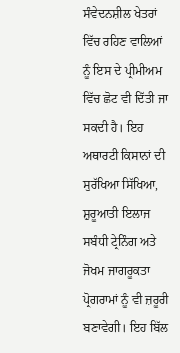ਸੰਵੇਦਨਸ਼ੀਲ ਖੇਤਰਾਂ ਵਿੱਚ ਰਹਿਣ ਵਾਲਿਆਂ ਨੂੰ ਇਸ ਦੇ ਪ੍ਰੀਮੀਅਮ ਵਿੱਚ ਛੋਟ ਵੀ ਦਿੱਤੀ ਜਾ ਸਕਦੀ ਹੈ। ਇਹ ਅਥਾਰਟੀ ਕਿਸਾਨਾਂ ਦੀ ਸੁਰੱਖਿਆ ਸਿੱਖਿਆ, ਸ਼ੁਰੂਆਤੀ ਇਲਾਜ ਸਬੰਧੀ ਟ੍ਰੇਨਿੰਗ ਅਤੇ ਜੋਖਮ ਜਾਗਰੂਕਤਾ ਪ੍ਰੋਗਰਾਮਾਂ ਨੂੰ ਵੀ ਜ਼ਰੂਰੀ ਬਣਾਵੇਗੀ। ਇਹ ਬਿੱਲ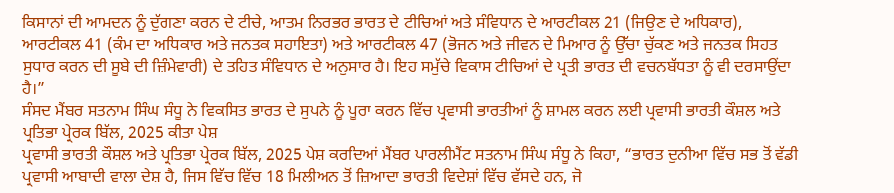ਕਿਸਾਨਾਂ ਦੀ ਆਮਦਨ ਨੂੰ ਦੁੱਗਣਾ ਕਰਨ ਦੇ ਟੀਚੇ, ਆਤਮ ਨਿਰਭਰ ਭਾਰਤ ਦੇ ਟੀਚਿਆਂ ਅਤੇ ਸੰਵਿਧਾਨ ਦੇ ਆਰਟੀਕਲ 21 (ਜਿਉਣ ਦੇ ਅਧਿਕਾਰ), ਆਰਟੀਕਲ 41 (ਕੰਮ ਦਾ ਅਧਿਕਾਰ ਅਤੇ ਜਨਤਕ ਸਹਾਇਤਾ) ਅਤੇ ਆਰਟੀਕਲ 47 (ਭੋਜਨ ਅਤੇ ਜੀਵਨ ਦੇ ਮਿਆਰ ਨੂੰ ਉੱਚਾ ਚੁੱਕਣ ਅਤੇ ਜਨਤਕ ਸਿਹਤ ਸੁਧਾਰ ਕਰਨ ਦੀ ਸੂਬੇ ਦੀ ਜ਼ਿੰਮੇਵਾਰੀ) ਦੇ ਤਹਿਤ ਸੰਵਿਧਾਨ ਦੇ ਅਨੁਸਾਰ ਹੈ। ਇਹ ਸਮੁੱਚੇ ਵਿਕਾਸ ਟੀਚਿਆਂ ਦੇ ਪ੍ਰਤੀ ਭਾਰਤ ਦੀ ਵਚਨਬੱਧਤਾ ਨੂੰ ਵੀ ਦਰਸਾਉਂਦਾ ਹੈ।”
ਸੰਸਦ ਮੈਂਬਰ ਸਤਨਾਮ ਸਿੰਘ ਸੰਧੂ ਨੇ ਵਿਕਸਿਤ ਭਾਰਤ ਦੇ ਸੁਪਨੇ ਨੂੰ ਪੂਰਾ ਕਰਨ ਵਿੱਚ ਪ੍ਰਵਾਸੀ ਭਾਰਤੀਆਂ ਨੂੰ ਸ਼ਾਮਲ ਕਰਨ ਲਈ ਪ੍ਰਵਾਸੀ ਭਾਰਤੀ ਕੌਸ਼ਲ ਅਤੇ ਪ੍ਰਤਿਭਾ ਪ੍ਰੇਰਕ ਬਿੱਲ, 2025 ਕੀਤਾ ਪੇਸ਼
ਪ੍ਰਵਾਸੀ ਭਾਰਤੀ ਕੌਸ਼ਲ ਅਤੇ ਪ੍ਰਤਿਭਾ ਪ੍ਰੇਰਕ ਬਿੱਲ, 2025 ਪੇਸ਼ ਕਰਦਿਆਂ ਮੈਂਬਰ ਪਾਰਲੀਮੈਂਟ ਸਤਨਾਮ ਸਿੰਘ ਸੰਧੂ ਨੇ ਕਿਹਾ, “ਭਾਰਤ ਦੁਨੀਆ ਵਿੱਚ ਸਭ ਤੋਂ ਵੱਡੀ ਪ੍ਰਵਾਸੀ ਆਬਾਦੀ ਵਾਲਾ ਦੇਸ਼ ਹੈ, ਜਿਸ ਵਿੱਚ ਵਿੱਚ 18 ਮਿਲੀਅਨ ਤੋਂ ਜ਼ਿਆਦਾ ਭਾਰਤੀ ਵਿਦੇਸ਼ਾਂ ਵਿੱਚ ਵੱਸਦੇ ਹਨ, ਜੋ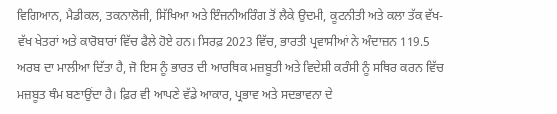ਵਿਗਿਆਨ, ਮੈਡੀਕਲ, ਤਕਨਾਲੋਜੀ, ਸਿੱਖਿਆ ਅਤੇ ਇੰਜਨੀਅਰਿੰਗ ਤੋਂ ਲੈਕੇ ਉਦਮੀ, ਕੂਟਨੀਤੀ ਅਤੇ ਕਲਾ ਤੱਕ ਵੱਖ-ਵੱਖ ਖੇਤਰਾਂ ਅਤੇ ਕਾਰੋਬਾਰਾਂ ਵਿੱਚ ਫੈਲੇ ਹੋਏ ਹਨ। ਸਿਰਫ਼ 2023 ਵਿੱਚ, ਭਾਰਤੀ ਪ੍ਰਵਾਸੀਆਂ ਨੇ ਅੰਦਾਜ਼ਨ 119.5 ਅਰਬ ਦਾ ਮਾਲੀਆ ਦਿੱਤਾ ਹੈ, ਜੋ ਇਸ ਨੂੰ ਭਾਰਤ ਦੀ ਆਰਥਿਕ ਮਜ਼ਬੂਤੀ ਅਤੇ ਵਿਦੇਸ਼ੀ ਕਰੰਸੀ ਨੂੰ ਸਥਿਰ ਕਰਨ ਵਿੱਚ ਮਜ਼ਬੂਤ ਥੰਮ ਬਣਾਉਂਦਾ ਹੈ। ਫ਼ਿਰ ਵੀ ਆਪਣੇ ਵੱਡੇ ਆਕਾਰ, ਪ੍ਰਭਾਵ ਅਤੇ ਸਦਭਾਵਨਾ ਦੇ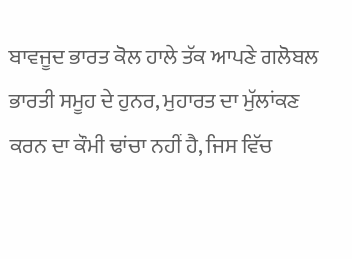ਬਾਵਜੂਦ ਭਾਰਤ ਕੋਲ ਹਾਲੇ ਤੱਕ ਆਪਣੇ ਗਲੋਬਲ ਭਾਰਤੀ ਸਮੂਹ ਦੇ ਹੁਨਰ, ਮੁਹਾਰਤ ਦਾ ਮੁੱਲਾਂਕਣ ਕਰਨ ਦਾ ਕੌਮੀ ਢਾਂਚਾ ਨਹੀਂ ਹੈ, ਜਿਸ ਵਿੱਚ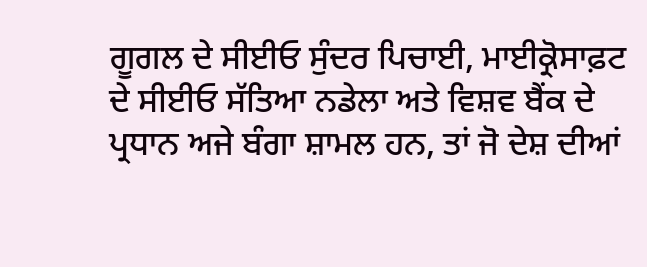ਗੂਗਲ ਦੇ ਸੀਈਓ ਸੁੰਦਰ ਪਿਚਾਈ, ਮਾਈਕ੍ਰੋਸਾਫ਼ਟ ਦੇ ਸੀਈਓ ਸੱਤਿਆ ਨਡੇਲਾ ਅਤੇ ਵਿਸ਼ਵ ਬੈਂਕ ਦੇ ਪ੍ਰਧਾਨ ਅਜੇ ਬੰਗਾ ਸ਼ਾਮਲ ਹਨ, ਤਾਂ ਜੋ ਦੇਸ਼ ਦੀਆਂ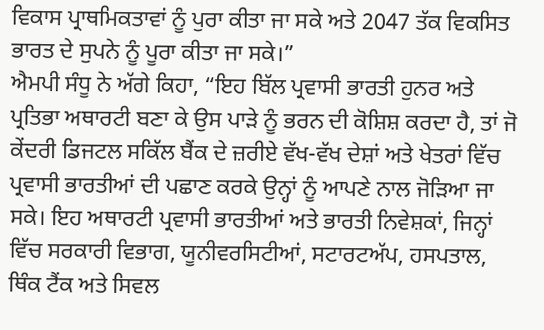ਵਿਕਾਸ ਪ੍ਰਾਥਮਿਕਤਾਵਾਂ ਨੂੰ ਪੁਰਾ ਕੀਤਾ ਜਾ ਸਕੇ ਅਤੇ 2047 ਤੱਕ ਵਿਕਸਿਤ ਭਾਰਤ ਦੇ ਸੁਪਨੇ ਨੂੰ ਪੂਰਾ ਕੀਤਾ ਜਾ ਸਕੇ।”
ਐਮਪੀ ਸੰਧੂ ਨੇ ਅੱਗੇ ਕਿਹਾ, “ਇਹ ਬਿੱਲ ਪ੍ਰਵਾਸੀ ਭਾਰਤੀ ਹੁਨਰ ਅਤੇ ਪ੍ਰਤਿਭਾ ਅਥਾਰਟੀ ਬਣਾ ਕੇ ਉਸ ਪਾੜੇ ਨੂੰ ਭਰਨ ਦੀ ਕੋਸ਼ਿਸ਼ ਕਰਦਾ ਹੈ, ਤਾਂ ਜੋ ਕੇਂਦਰੀ ਡਿਜਟਲ ਸਕਿੱਲ ਬੈਂਕ ਦੇ ਜ਼ਰੀਏ ਵੱਖ-ਵੱਖ ਦੇਸ਼ਾਂ ਅਤੇ ਖੇਤਰਾਂ ਵਿੱਚ ਪ੍ਰਵਾਸੀ ਭਾਰਤੀਆਂ ਦੀ ਪਛਾਣ ਕਰਕੇ ਉਨ੍ਹਾਂ ਨੂੰ ਆਪਣੇ ਨਾਲ ਜੋੜਿਆ ਜਾ ਸਕੇ। ਇਹ ਅਥਾਰਟੀ ਪ੍ਰਵਾਸੀ ਭਾਰਤੀਆਂ ਅਤੇ ਭਾਰਤੀ ਨਿਵੇਸ਼ਕਾਂ, ਜਿਨ੍ਹਾਂ ਵਿੱਚ ਸਰਕਾਰੀ ਵਿਭਾਗ, ਯੂਨੀਵਰਸਿਟੀਆਂ, ਸਟਾਰਟਅੱਪ, ਹਸਪਤਾਲ, ਥਿੰਕ ਟੈਂਕ ਅਤੇ ਸਿਵਲ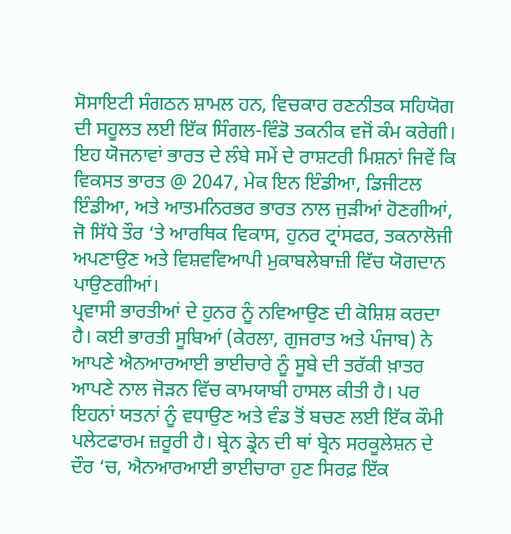ਸੋਸਾਇਟੀ ਸੰਗਠਨ ਸ਼ਾਮਲ ਹਨ, ਵਿਚਕਾਰ ਰਣਨੀਤਕ ਸਹਿਯੋਗ ਦੀ ਸਹੂਲਤ ਲਈ ਇੱਕ ਸਿੰਗਲ-ਵਿੰਡੋ ਤਕਨੀਕ ਵਜੋਂ ਕੰਮ ਕਰੇਗੀ। ਇਹ ਯੋਜਨਾਵਾਂ ਭਾਰਤ ਦੇ ਲੰਬੇ ਸਮੇਂ ਦੇ ਰਾਸ਼ਟਰੀ ਮਿਸ਼ਨਾਂ ਜਿਵੇਂ ਕਿ ਵਿਕਸਤ ਭਾਰਤ @ 2047, ਮੇਕ ਇਨ ਇੰਡੀਆ, ਡਿਜੀਟਲ ਇੰਡੀਆ, ਅਤੇ ਆਤਮਨਿਰਭਰ ਭਾਰਤ ਨਾਲ ਜੁੜੀਆਂ ਹੋਣਗੀਆਂ, ਜੋ ਸਿੱਧੇ ਤੌਰ ‘ਤੇ ਆਰਥਿਕ ਵਿਕਾਸ, ਹੁਨਰ ਟ੍ਰਾਂਸਫਰ, ਤਕਨਾਲੋਜੀ ਅਪਣਾਉਣ ਅਤੇ ਵਿਸ਼ਵਵਿਆਪੀ ਮੁਕਾਬਲੇਬਾਜ਼ੀ ਵਿੱਚ ਯੋਗਦਾਨ ਪਾਉਣਗੀਆਂ।
ਪ੍ਰਵਾਸੀ ਭਾਰਤੀਆਂ ਦੇ ਹੁਨਰ ਨੂੰ ਨਵਿਆਉਣ ਦੀ ਕੋਸ਼ਿਸ਼ ਕਰਦਾ ਹੈ। ਕਈ ਭਾਰਤੀ ਸੂਬਿਆਂ (ਕੇਰਲਾ, ਗੁਜਰਾਤ ਅਤੇ ਪੰਜਾਬ) ਨੇ ਆਪਣੇ ਐਨਆਰਆਈ ਭਾਈਚਾਰੇ ਨੂੰ ਸੂਬੇ ਦੀ ਤਰੱਕੀ ਖ਼ਾਤਰ ਆਪਣੇ ਨਾਲ ਜੋੜਨ ਵਿੱਚ ਕਾਮਯਾਬੀ ਹਾਸਲ ਕੀਤੀ ਹੈ। ਪਰ ਇਹਨਾਂ ਯਤਨਾਂ ਨੂੰ ਵਧਾਉਣ ਅਤੇ ਵੰਡ ਤੋਂ ਬਚਣ ਲਈ ਇੱਕ ਕੌਮੀ ਪਲੇਟਫਾਰਮ ਜ਼ਰੂਰੀ ਹੈ। ਬ੍ਰੇਨ ਡ੍ਰੇਨ ਦੀ ਥਾਂ ਬ੍ਰੇਨ ਸਰਕੂਲੇਸ਼ਨ ਦੇ ਦੌਰ ‘ਚ, ਐਨਆਰਆਈ ਭਾਈਚਾਰਾ ਹੁਣ ਸਿਰਫ਼ ਇੱਕ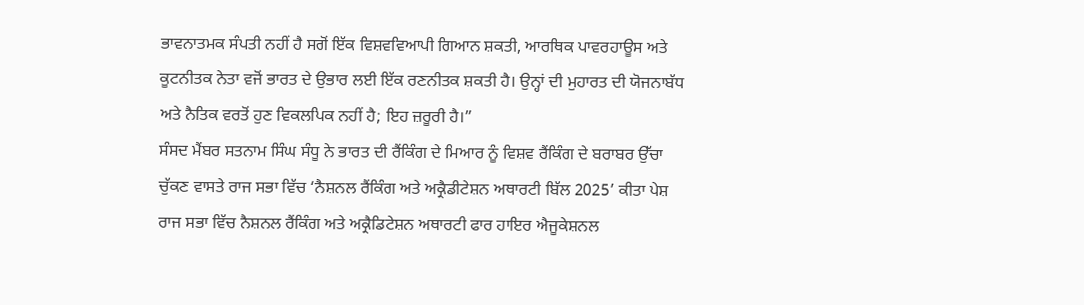ਭਾਵਨਾਤਮਕ ਸੰਪਤੀ ਨਹੀਂ ਹੈ ਸਗੋਂ ਇੱਕ ਵਿਸ਼ਵਵਿਆਪੀ ਗਿਆਨ ਸ਼ਕਤੀ, ਆਰਥਿਕ ਪਾਵਰਹਾਊਸ ਅਤੇ ਕੂਟਨੀਤਕ ਨੇਤਾ ਵਜੋਂ ਭਾਰਤ ਦੇ ਉਭਾਰ ਲਈ ਇੱਕ ਰਣਨੀਤਕ ਸ਼ਕਤੀ ਹੈ। ਉਨ੍ਹਾਂ ਦੀ ਮੁਹਾਰਤ ਦੀ ਯੋਜਨਾਬੱਧ ਅਤੇ ਨੈਤਿਕ ਵਰਤੋਂ ਹੁਣ ਵਿਕਲਪਿਕ ਨਹੀਂ ਹੈ; ਇਹ ਜ਼ਰੂਰੀ ਹੈ।”
ਸੰਸਦ ਮੈਂਬਰ ਸਤਨਾਮ ਸਿੰਘ ਸੰਧੂ ਨੇ ਭਾਰਤ ਦੀ ਰੈਂਕਿੰਗ ਦੇ ਮਿਆਰ ਨੂੰ ਵਿਸ਼ਵ ਰੈਂਕਿੰਗ ਦੇ ਬਰਾਬਰ ਉੱਚਾ ਚੁੱਕਣ ਵਾਸਤੇ ਰਾਜ ਸਭਾ ਵਿੱਚ ‘ਨੈਸ਼ਨਲ ਰੈਂਕਿੰਗ ਅਤੇ ਅਕ੍ਰੈਡੀਟੇਸ਼ਨ ਅਥਾਰਟੀ ਬਿੱਲ 2025’ ਕੀਤਾ ਪੇਸ਼
ਰਾਜ ਸਭਾ ਵਿੱਚ ਨੈਸ਼ਨਲ ਰੈਂਕਿੰਗ ਅਤੇ ਅਕ੍ਰੈਡਿਟੇਸ਼ਨ ਅਥਾਰਟੀ ਫਾਰ ਹਾਇਰ ਐਜੂਕੇਸ਼ਨਲ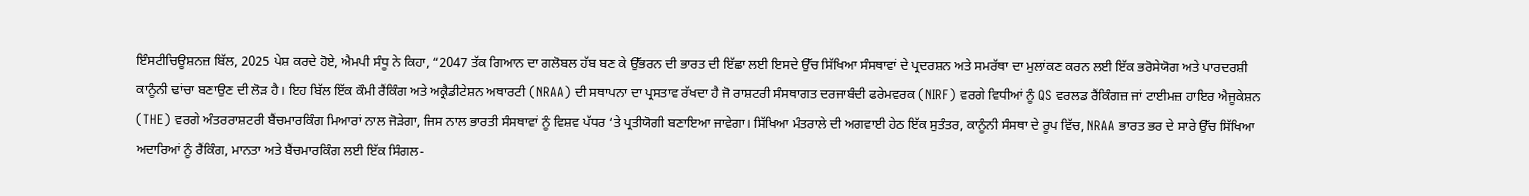ਇੰਸਟੀਚਿਊਸ਼ਨਜ਼ ਬਿੱਲ, 2025 ਪੇਸ਼ ਕਰਦੇ ਹੋਏ, ਐਮਪੀ ਸੰਧੂ ਨੇ ਕਿਹਾ, “2047 ਤੱਕ ਗਿਆਨ ਦਾ ਗਲੋਬਲ ਹੱਬ ਬਣ ਕੇ ਉੱਭਰਨ ਦੀ ਭਾਰਤ ਦੀ ਇੱਛਾ ਲਈ ਇਸਦੇ ਉੱਚ ਸਿੱਖਿਆ ਸੰਸਥਾਵਾਂ ਦੇ ਪ੍ਰਦਰਸ਼ਨ ਅਤੇ ਸਮਰੱਥਾ ਦਾ ਮੁਲਾਂਕਣ ਕਰਨ ਲਈ ਇੱਕ ਭਰੋਸੇਯੋਗ ਅਤੇ ਪਾਰਦਰਸ਼ੀ ਕਾਨੂੰਨੀ ਢਾਂਚਾ ਬਣਾਉਣ ਦੀ ਲੋੜ ਹੈ। ਇਹ ਬਿੱਲ ਇੱਕ ਕੌਮੀ ਰੈਂਕਿੰਗ ਅਤੇ ਅਕ੍ਰੈਡੀਟੇਸ਼ਨ ਅਥਾਰਟੀ (NRAA) ਦੀ ਸਥਾਪਨਾ ਦਾ ਪ੍ਰਸਤਾਵ ਰੱਖਦਾ ਹੈ ਜੋ ਰਾਸ਼ਟਰੀ ਸੰਸਥਾਗਤ ਦਰਜਾਬੰਦੀ ਫਰੇਮਵਰਕ (NIRF) ਵਰਗੇ ਵਿਧੀਆਂ ਨੂੰ QS ਵਰਲਡ ਰੈਂਕਿੰਗਜ਼ ਜਾਂ ਟਾਈਮਜ਼ ਹਾਇਰ ਐਜੂਕੇਸ਼ਨ (THE) ਵਰਗੇ ਅੰਤਰਰਾਸ਼ਟਰੀ ਬੈਂਚਮਾਰਕਿੰਗ ਮਿਆਰਾਂ ਨਾਲ ਜੋੜੇਗਾ, ਜਿਸ ਨਾਲ ਭਾਰਤੀ ਸੰਸਥਾਵਾਂ ਨੂੰ ਵਿਸ਼ਵ ਪੱਧਰ ‘ਤੇ ਪ੍ਰਤੀਯੋਗੀ ਬਣਾਇਆ ਜਾਵੇਗਾ। ਸਿੱਖਿਆ ਮੰਤਰਾਲੇ ਦੀ ਅਗਵਾਈ ਹੇਠ ਇੱਕ ਸੁਤੰਤਰ, ਕਾਨੂੰਨੀ ਸੰਸਥਾ ਦੇ ਰੂਪ ਵਿੱਚ, NRAA ਭਾਰਤ ਭਰ ਦੇ ਸਾਰੇ ਉੱਚ ਸਿੱਖਿਆ ਅਦਾਰਿਆਂ ਨੂੰ ਰੈਂਕਿੰਗ, ਮਾਨਤਾ ਅਤੇ ਬੈਂਚਮਾਰਕਿੰਗ ਲਈ ਇੱਕ ਸਿੰਗਲ-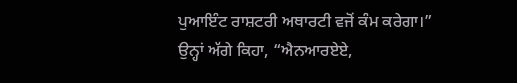ਪੁਆਇੰਟ ਰਾਸ਼ਟਰੀ ਅਥਾਰਟੀ ਵਜੋਂ ਕੰਮ ਕਰੇਗਾ।”
ਉਨ੍ਹਾਂ ਅੱਗੇ ਕਿਹਾ, “ਐਨਆਰਏਏ,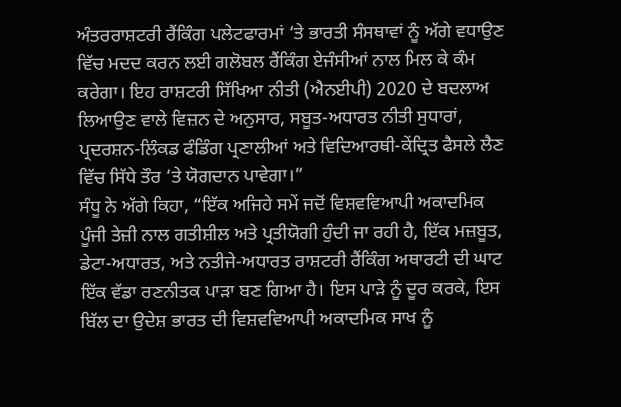ਅੰਤਰਰਾਸ਼ਟਰੀ ਰੈਂਕਿੰਗ ਪਲੇਟਫਾਰਮਾਂ ‘ਤੇ ਭਾਰਤੀ ਸੰਸਥਾਵਾਂ ਨੂੰ ਅੱਗੇ ਵਧਾਉਣ ਵਿੱਚ ਮਦਦ ਕਰਨ ਲਈ ਗਲੋਬਲ ਰੈਂਕਿੰਗ ਏਜੰਸੀਆਂ ਨਾਲ ਮਿਲ ਕੇ ਕੰਮ ਕਰੇਗਾ। ਇਹ ਰਾਸ਼ਟਰੀ ਸਿੱਖਿਆ ਨੀਤੀ (ਐਨਈਪੀ) 2020 ਦੇ ਬਦਲਾਅ ਲਿਆਉਣ ਵਾਲੇ ਵਿਜ਼ਨ ਦੇ ਅਨੁਸਾਰ, ਸਬੂਤ-ਅਧਾਰਤ ਨੀਤੀ ਸੁਧਾਰਾਂ, ਪ੍ਰਦਰਸ਼ਨ-ਲਿੰਕਡ ਫੰਡਿੰਗ ਪ੍ਰਣਾਲੀਆਂ ਅਤੇ ਵਿਦਿਆਰਥੀ-ਕੇਂਦ੍ਰਿਤ ਫੈਸਲੇ ਲੈਣ ਵਿੱਚ ਸਿੱਧੇ ਤੌਰ ‘ਤੇ ਯੋਗਦਾਨ ਪਾਵੇਗਾ।”
ਸੰਧੂ ਨੇ ਅੱਗੇ ਕਿਹਾ, “ਇੱਕ ਅਜਿਹੇ ਸਮੇਂ ਜਦੋਂ ਵਿਸ਼ਵਵਿਆਪੀ ਅਕਾਦਮਿਕ ਪੂੰਜੀ ਤੇਜ਼ੀ ਨਾਲ ਗਤੀਸ਼ੀਲ ਅਤੇ ਪ੍ਰਤੀਯੋਗੀ ਹੁੰਦੀ ਜਾ ਰਹੀ ਹੈ, ਇੱਕ ਮਜ਼ਬੂਤ, ਡੇਟਾ-ਅਧਾਰਤ, ਅਤੇ ਨਤੀਜੇ-ਅਧਾਰਤ ਰਾਸ਼ਟਰੀ ਰੈਂਕਿੰਗ ਅਥਾਰਟੀ ਦੀ ਘਾਟ ਇੱਕ ਵੱਡਾ ਰਣਨੀਤਕ ਪਾੜਾ ਬਣ ਗਿਆ ਹੈ। ਇਸ ਪਾੜੇ ਨੂੰ ਦੂਰ ਕਰਕੇ, ਇਸ ਬਿੱਲ ਦਾ ਉਦੇਸ਼ ਭਾਰਤ ਦੀ ਵਿਸ਼ਵਵਿਆਪੀ ਅਕਾਦਮਿਕ ਸਾਖ ਨੂੰ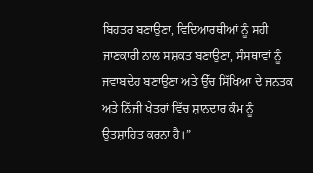ਬਿਹਤਰ ਬਣਾਉਣਾ, ਵਿਦਿਆਰਥੀਆਂ ਨੂੰ ਸਹੀ ਜਾਣਕਾਰੀ ਨਾਲ ਸਸ਼ਕਤ ਬਣਾਉਣਾ, ਸੰਸਥਾਵਾਂ ਨੂੰ ਜਵਾਬਦੇਹ ਬਣਾਉਣਾ ਅਤੇ ਉੱਚ ਸਿੱਖਿਆ ਦੇ ਜਨਤਕ ਅਤੇ ਨਿੱਜੀ ਖੇਤਰਾਂ ਵਿੱਚ ਸ਼ਾਨਦਾਰ ਕੰਮ ਨੂੰ ਉਤਸ਼ਾਹਿਤ ਕਰਨਾ ਹੈ।”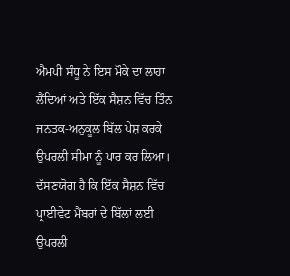ਐਮਪੀ ਸੰਧੂ ਨੇ ਇਸ ਮੌਕੇ ਦਾ ਲਾਹਾ ਲੈਂਦਿਆਂ ਅਤੇ ਇੱਕ ਸੈਸ਼ਨ ਵਿੱਚ ਤਿੰਨ ਜਨਤਕ-ਅਨੁਕੂਲ ਬਿੱਲ ਪੇਸ਼ ਕਰਕੇ ਉਪਰਲੀ ਸੀਮਾ ਨੂੰ ਪਾਰ ਕਰ ਲਿਆ। ਦੱਸਣਯੋਗ ਹੈ ਕਿ ਇੱਕ ਸੈਸ਼ਨ ਵਿੱਚ ਪ੍ਰਾਈਵੇਟ ਮੈਂਬਰਾਂ ਦੇ ਬਿੱਲਾਂ ਲਈ ਉਪਰਲੀ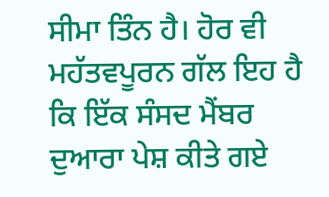ਸੀਮਾ ਤਿੰਨ ਹੈ। ਹੋਰ ਵੀ ਮਹੱਤਵਪੂਰਨ ਗੱਲ ਇਹ ਹੈ ਕਿ ਇੱਕ ਸੰਸਦ ਮੈਂਬਰ ਦੁਆਰਾ ਪੇਸ਼ ਕੀਤੇ ਗਏ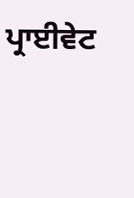ਪ੍ਰਾਈਵੇਟ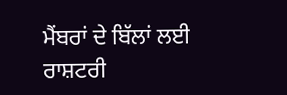ਮੈਂਬਰਾਂ ਦੇ ਬਿੱਲਾਂ ਲਈ ਰਾਸ਼ਟਰੀ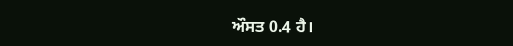ਔਸਤ 0.4 ਹੈ।